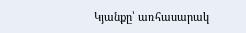Կյանքը՝ առհասարակ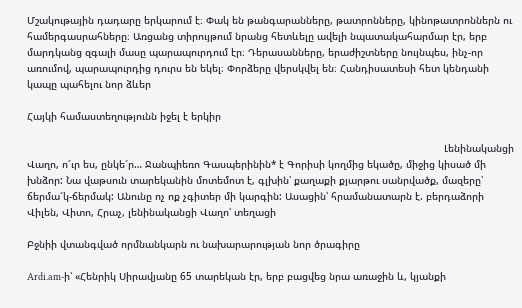Մշակութային դադարը երկարում է։ Փակ են թանգարանները, թատրոնները, կինոթատրոններն ու համերգասրահները։ Առցանց տիրույթում նրանց հետևելը ավելի նպատակահարմար էր, երբ մարդկանց զգալի մասը պարապուրդում էր։ Դերասանները, երաժիշտները նույնպես, ինչ-որ առումով, պարապուրդից դուրս են եկել։ Փորձերը վերսկվել են։ Հանդիսատեսի հետ կենդանի կապը պահելու նոր ձևեր

Հայկի համաստեղությունն իջել է երկիր

                                                                                                                                           Լենինականցի Վաղո, ո՜ւր ես, ընկե՜ր… Ջանպիեռո Գասպերինին* է Գորիսի կողմից եկածը, միջից կիսած մի խնձոր: Նա վաթսուն տարեկանին մոտեմոտ է, գլխին՝ քաղաքի քյարթու սանրվածք, մազերը՝ ճերմա՜կ-ճերմակ: Անունը ոչ ոք չգիտեր մի կարգին: Ասացին՝ հրամանատարն է. բերդաձորի Վիլեն, Վիտո, Հրաչ, լենինականցի Վաղո՝ տեղացի

Բջնիի վտանգված որմնանկարն ու նախարարության նոր ծրագիրը

Ardi.am-ի՝ «Հենրիկ Սիրավյանը 65 տարեկան էր, երբ բացվեց նրա առաջին և, կյանքի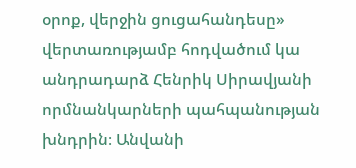օրոք, վերջին ցուցահանդեսը» վերտառությամբ հոդվածում կա անդրադարձ Հենրիկ Սիրավյանի որմնանկարների պահպանության խնդրին։ Անվանի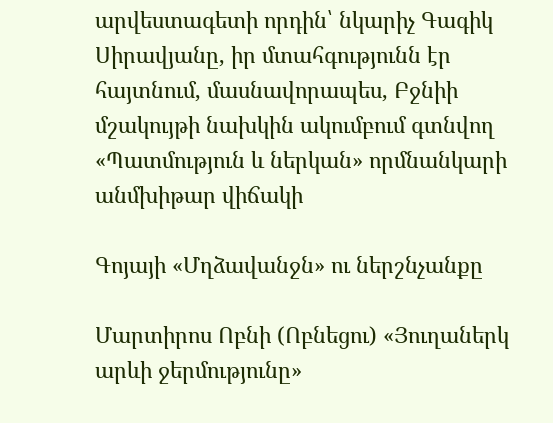արվեստագետի որդին՝ նկարիչ Գագիկ Սիրավյանը, իր մտահգությունն էր հայտնում, մասնավորապես, Բջնիի մշակույթի նախկին ակումբում գտնվող «Պատմություն և ներկան» որմնանկարի անմխիթար վիճակի

Գոյայի «Մղձավանջն» ու ներշնչանքը

Մարտիրոս Ոբնի (Ոբնեցու) «Յուղաներկ արևի ջերմությունը»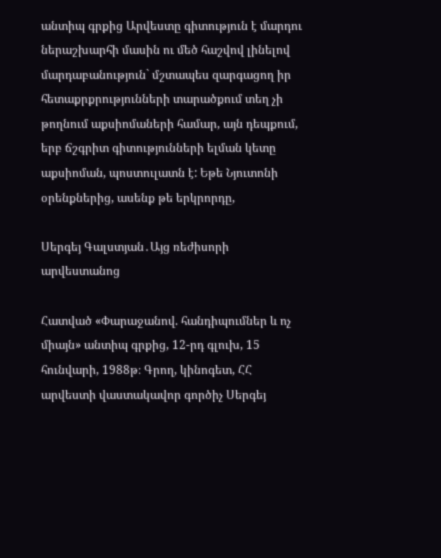անտիպ գրքից Արվեստը գիտություն է մարդու ներաշխարհի մասին ու մեծ հաշվով լինելով մարդաբանություն` մշտապես զարգացող իր հետաքրքրությունների տարածքում տեղ չի թողնում աքսիոմաների համար, այն դեպքում, երբ ճշգրիտ գիտությունների ելման կետը աքսիոման, պոստուլատն է: Եթե Նյուտոնի օրենքներից, ասենք թե երկրորդը,

Սերգեյ Գալստյան․Այց ռեժիսորի արվեստանոց

Հատված «Փարաջանով. հանդիպումներ և ոչ միայն» անտիպ գրքից, 12-րդ գլուխ, 15 հունվարի, 1988թ։ Գրող, կինոգետ, ՀՀ արվեստի վաստակավոր գործիչ Սերգեյ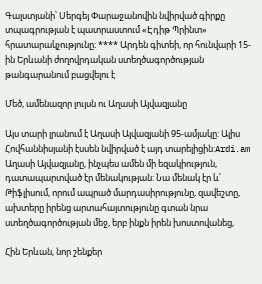Գալստյանի՝ Սերգեյ Փարաջանովին նվիրված գիրքը տպագրության է պատրաստում «Էդիթ Պրինտ» հրատարակչությունը։ **** Արդեն գիտեի, որ հունվարի 15-ին Երևանի ժողովրդական ստեղծագործության թանգարանում բացվելու է

Մեծ, ամենազոր լույսն ու Աղասի Այվազյանը

Այս տարի լրանում է Աղասի Այվազյանի 95-ամյակը: Ալիս Հովհաննիսյանի էսսեն նվիրված է այդ տարելիցին:Ardi.am Աղասի Այվազյանը, ինչպես ամեն մի եզակիություն, դատապարտված էր մենակության: Նա մենակ էր և՛ Թիֆլիսում, որում ապրած մարդասիրությունը, զավեշտը, ախտերը իրենց արտահայտությունը գտան նրա ստեղծագործության մեջ, երբ ինքն իրեն խոստովանեց,

Հին Երևան, նոր շենքեր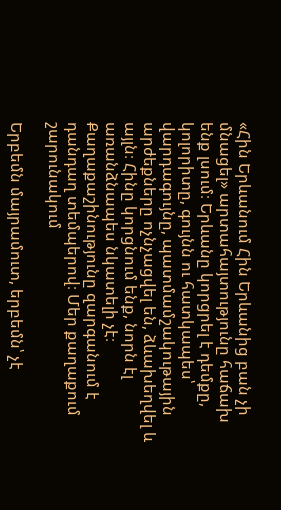«Հին Երևանում Հին Երևանից բան չի մնացել» արտահայտությունը հաճախ ենք լսում։ Երևանը կորցրել է դեմքը, կոլորիտը, գույնն ու հատկապես՝ վարդագույնը, պատմամշակութային արժեքները ոչնչացվել են, ձևախեղվել և այլն։ Հինը կորցնում ենք, նորն էլ առանձնապես նկատելի չէ։ Քաղաքաշինությունը զարգանում է դանդաղ տեմպերով։ Մեր քաղաքում շարունակում

Երբեմն մայրամուտ, երբեմն՝ չէ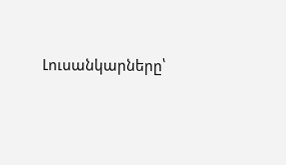Լուսանկարները՝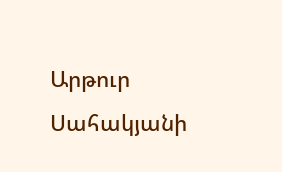Արթուր Սահակյանի